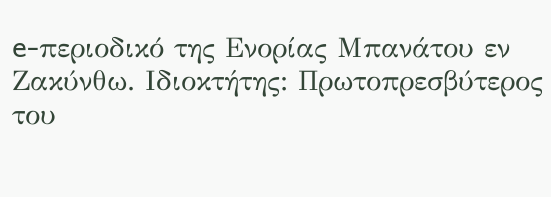e-περιοδικό της Ενορίας Μπανάτου εν Ζακύνθω. Ιδιοκτήτης: Πρωτοπρεσβύτερος του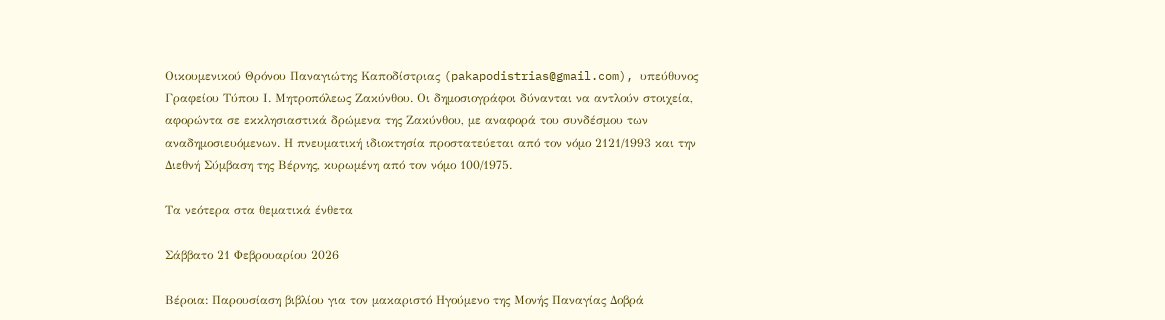Οικουμενικού Θρόνου Παναγιώτης Καποδίστριας (pakapodistrias@gmail.com), υπεύθυνος Γραφείου Τύπου Ι. Μητροπόλεως Ζακύνθου. Οι δημοσιογράφοι δύνανται να αντλούν στοιχεία, αφορώντα σε εκκλησιαστικά δρώμενα της Ζακύνθου, με αναφορά του συνδέσμου των αναδημοσιευόμενων. Η πνευματική ιδιοκτησία προστατεύεται από τον νόμο 2121/1993 και την Διεθνή Σύμβαση της Βέρνης, κυρωμένη από τον νόμο 100/1975.

Τα νεότερα στα θεματικά ένθετα

Σάββατο 21 Φεβρουαρίου 2026

Βέροια: Παρουσίαση βιβλίου για τον μακαριστό Ηγούμενο της Μονής Παναγίας Δοβρά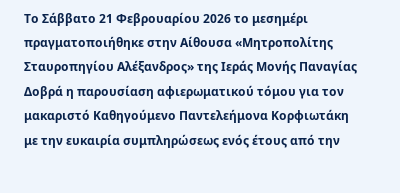Το Σάββατο 21 Φεβρουαρίου 2026 το μεσημέρι πραγματοποιήθηκε στην Αίθουσα «Μητροπολίτης Σταυροπηγίου Αλέξανδρος» της Ιεράς Μονής Παναγίας Δοβρά η παρουσίαση αφιερωματικού τόμου για τον μακαριστό Καθηγούμενο Παντελεήμονα Κορφιωτάκη με την ευκαιρία συμπληρώσεως ενός έτους από την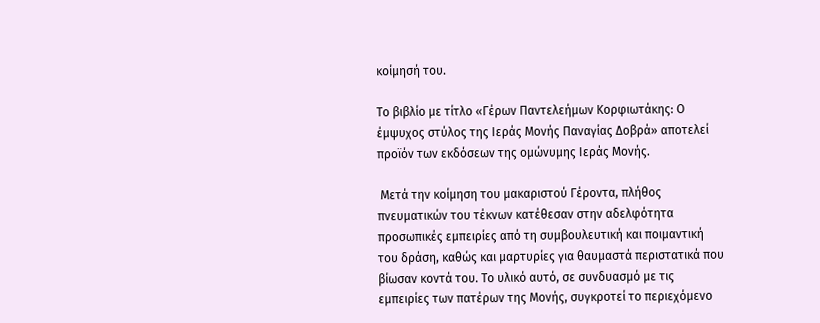κοίμησή του.

Το βιβλίο με τίτλο «Γέρων Παντελεήμων Κορφιωτάκης: Ο έμψυχος στύλος της Ιεράς Μονής Παναγίας Δοβρά» αποτελεί προϊόν των εκδόσεων της ομώνυμης Ιεράς Μονής.

 Μετά την κοίμηση του μακαριστού Γέροντα, πλήθος πνευματικών του τέκνων κατέθεσαν στην αδελφότητα προσωπικές εμπειρίες από τη συμβουλευτική και ποιμαντική του δράση, καθώς και μαρτυρίες για θαυμαστά περιστατικά που βίωσαν κοντά του. Το υλικό αυτό, σε συνδυασμό με τις εμπειρίες των πατέρων της Μονής, συγκροτεί το περιεχόμενο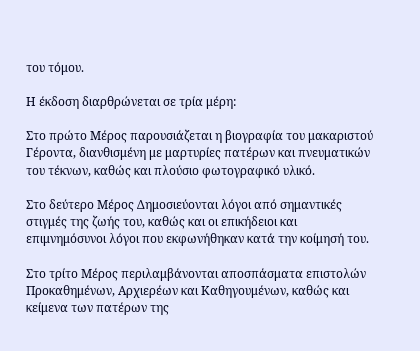του τόμου.

Η έκδοση διαρθρώνεται σε τρία μέρη:

Στο πρώτο Μέρος παρουσιάζεται η βιογραφία του μακαριστού Γέροντα, διανθισμένη με μαρτυρίες πατέρων και πνευματικών του τέκνων, καθώς και πλούσιο φωτογραφικό υλικό.

Στο δεύτερο Μέρος Δημοσιεύονται λόγοι από σημαντικές στιγμές της ζωής του, καθώς και οι επικήδειοι και επιμνημόσυνοι λόγοι που εκφωνήθηκαν κατά την κοίμησή του.

Στο τρίτο Μέρος περιλαμβάνονται αποσπάσματα επιστολών Προκαθημένων, Αρχιερέων και Καθηγουμένων, καθώς και κείμενα των πατέρων της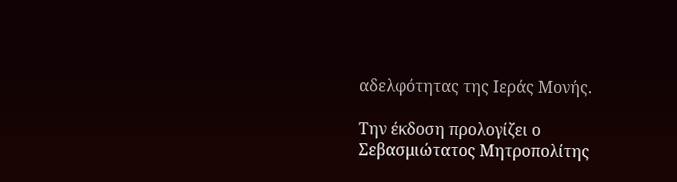αδελφότητας της Ιεράς Μονής.

Την έκδοση προλογίζει ο Σεβασμιώτατος Μητροπολίτης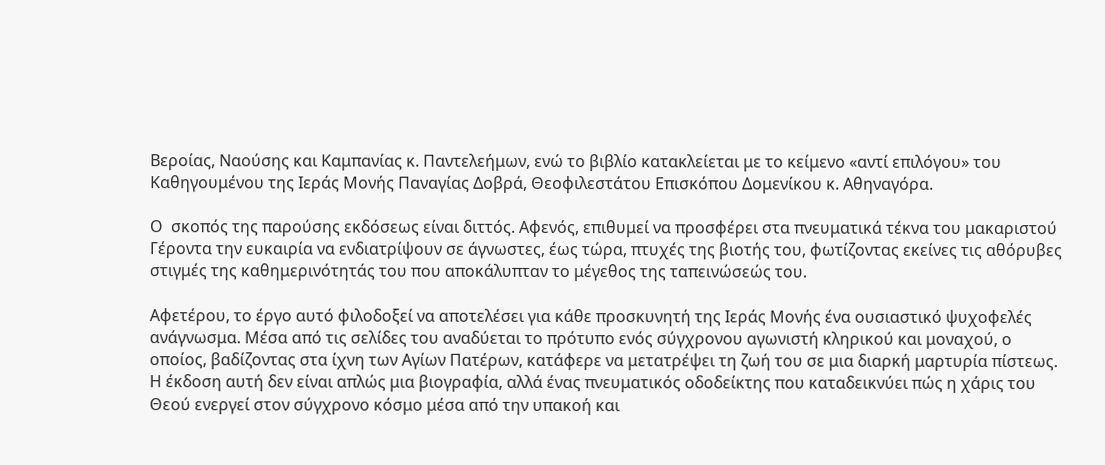Βεροίας, Ναούσης και Καμπανίας κ. Παντελεήμων, ενώ το βιβλίο κατακλείεται με το κείμενο «αντί επιλόγου» του Καθηγουμένου της Ιεράς Μονής Παναγίας Δοβρά, Θεοφιλεστάτου Επισκόπου Δομενίκου κ. Αθηναγόρα.

Ο  σκοπός της παρούσης εκδόσεως είναι διττός. Αφενός, επιθυμεί να προσφέρει στα πνευματικά τέκνα του μακαριστού Γέροντα την ευκαιρία να ενδιατρίψουν σε άγνωστες, έως τώρα, πτυχές της βιοτής του, φωτίζοντας εκείνες τις αθόρυβες στιγμές της καθημερινότητάς του που αποκάλυπταν το μέγεθος της ταπεινώσεώς του.

Αφετέρου, το έργο αυτό φιλοδοξεί να αποτελέσει για κάθε προσκυνητή της Ιεράς Μονής ένα ουσιαστικό ψυχοφελές ανάγνωσμα. Μέσα από τις σελίδες του αναδύεται το πρότυπο ενός σύγχρονου αγωνιστή κληρικού και μοναχού, ο οποίος, βαδίζοντας στα ίχνη των Αγίων Πατέρων, κατάφερε να μετατρέψει τη ζωή του σε μια διαρκή μαρτυρία πίστεως. Η έκδοση αυτή δεν είναι απλώς μια βιογραφία, αλλά ένας πνευματικός οδοδείκτης που καταδεικνύει πώς η χάρις του Θεού ενεργεί στον σύγχρονο κόσμο μέσα από την υπακοή και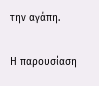την αγάπη.

Η παρουσίαση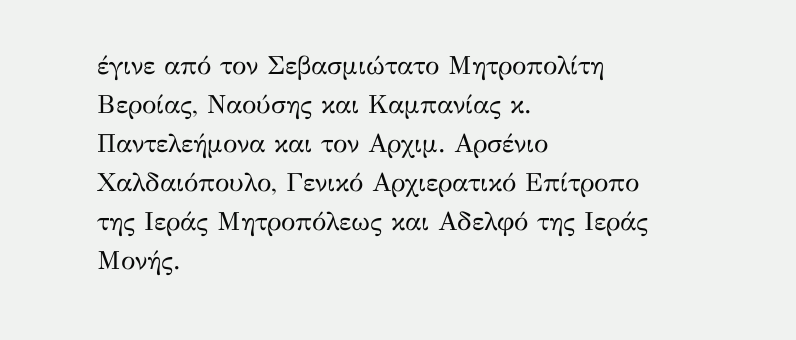έγινε από τον Σεβασμιώτατο Μητροπολίτη Βεροίας, Ναούσης και Καμπανίας κ. Παντελεήμονα και τον Αρχιμ. Αρσένιο Χαλδαιόπουλο, Γενικό Αρχιερατικό Επίτροπο της Ιεράς Μητροπόλεως και Αδελφό της Ιεράς Μονής.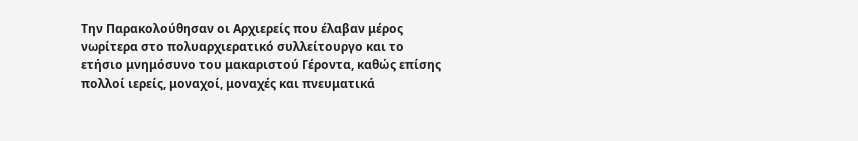Την Παρακολούθησαν οι Αρχιερείς που έλαβαν μέρος νωρίτερα στο πολυαρχιερατικό συλλείτουργο και το ετήσιο μνημόσυνο του μακαριστού Γέροντα, καθώς επίσης πολλοί ιερείς, μοναχοί, μοναχές και πνευματικά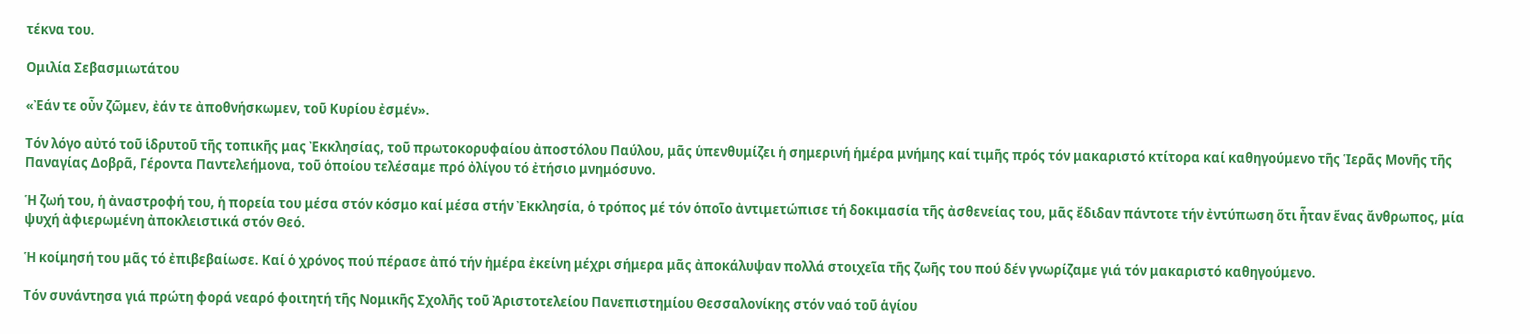τέκνα του.

Ομιλία Σεβασμιωτάτου

«Ἐάν τε οὖν ζῶμεν, ἐάν τε ἀποθνήσκωμεν, τοῦ Κυρίου ἐσμέν».

Τόν λόγο αὐτό τοῦ ἱδρυτοῦ τῆς τοπικῆς μας Ἐκκλησίας, τοῦ πρωτοκορυφαίου ἀποστόλου Παύλου, μᾶς ὑπενθυμίζει ἡ σημερινή ἡμέρα μνήμης καί τιμῆς πρός τόν μακαριστό κτίτορα καί καθηγούμενο τῆς Ἱερᾶς Μονῆς τῆς Παναγίας Δοβρᾶ, Γέροντα Παντελεήμονα, τοῦ ὁποίου τελέσαμε πρό ὀλίγου τό ἐτήσιο μνημόσυνο.

Ἡ ζωή του, ἡ ἀναστροφή του, ἡ πορεία του μέσα στόν κόσμο καί μέσα στήν Ἐκκλησία, ὁ τρόπος μέ τόν ὁποῖο ἀντιμετώπισε τή δοκιμασία τῆς ἀσθενείας του, μᾶς ἔδιδαν πάντοτε τήν ἐντύπωση ὅτι ἦταν ἕνας ἄνθρωπος, μία ψυχή ἀφιερωμένη ἀποκλειστικά στόν Θεό.

Ἡ κοίμησή του μᾶς τό ἐπιβεβαίωσε. Καί ὁ χρόνος πού πέρασε ἀπό τήν ἡμέρα ἐκείνη μέχρι σήμερα μᾶς ἀποκάλυψαν πολλά στοιχεῖα τῆς ζωῆς του πού δέν γνωρίζαμε γιά τόν μακαριστό καθηγούμενο.

Τόν συνάντησα γιά πρώτη φορά νεαρό φοιτητή τῆς Νομικῆς Σχολῆς τοῦ Ἀριστοτελείου Πανεπιστημίου Θεσσαλονίκης στόν ναό τοῦ ἁγίου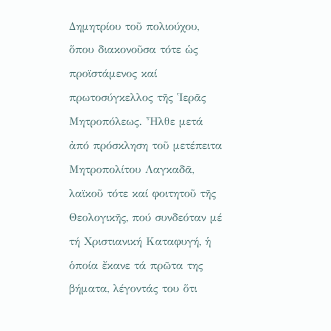Δημητρίου τοῦ πολιούχου, ὅπου διακονοῦσα τότε ὡς προϊστάμενος καί πρωτοσύγκελλος τῆς Ἱερᾶς Μητροπόλεως. Ἦλθε μετά ἀπό πρόσκληση τοῦ μετέπειτα Μητροπολίτου Λαγκαδᾶ, λαϊκοῦ τότε καί φοιτητοῦ τῆς Θεολογικῆς, πού συνδεόταν μέ τή Χριστιανική Καταφυγή, ἡ ὁποία ἔκανε τά πρῶτα της βήματα, λέγοντάς του ὅτι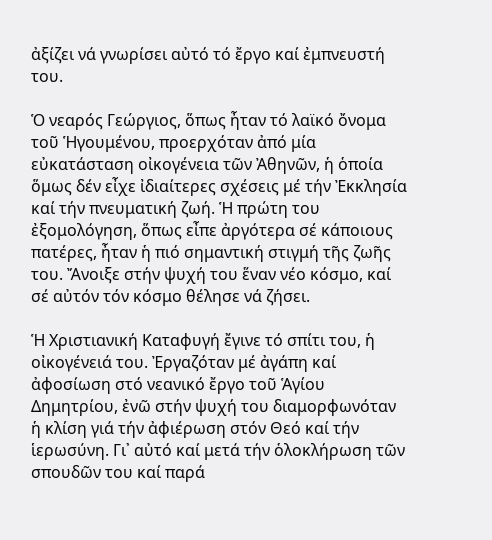ἀξίζει νά γνωρίσει αὐτό τό ἔργο καί ἐμπνευστή του.

Ὁ νεαρός Γεώργιος, ὅπως ἦταν τό λαϊκό ὄνομα τοῦ Ἡγουμένου, προερχόταν ἀπό μία εὐκατάσταση οἰκογένεια τῶν Ἀθηνῶν, ἡ ὁποία ὅμως δέν εἶχε ἰδιαίτερες σχέσεις μέ τήν Ἐκκλησία καί τήν πνευματική ζωή. Ἡ πρώτη του ἐξομολόγηση, ὅπως εἶπε ἀργότερα σέ κάποιους πατέρες, ἦταν ἡ πιό σημαντική στιγμή τῆς ζωῆς του. Ἄνοιξε στήν ψυχή του ἕναν νέο κόσμο, καί σέ αὐτόν τόν κόσμο θέλησε νά ζήσει.

Ἡ Χριστιανική Καταφυγή ἔγινε τό σπίτι του, ἡ οἰκογένειά του. Ἐργαζόταν μέ ἀγάπη καί ἀφοσίωση στό νεανικό ἔργο τοῦ Ἁγίου Δημητρίου, ἐνῶ στήν ψυχή του διαμορφωνόταν ἡ κλίση γιά τήν ἀφιέρωση στόν Θεό καί τήν ἱερωσύνη. Γι᾽ αὐτό καί μετά τήν ὁλοκλήρωση τῶν σπουδῶν του καί παρά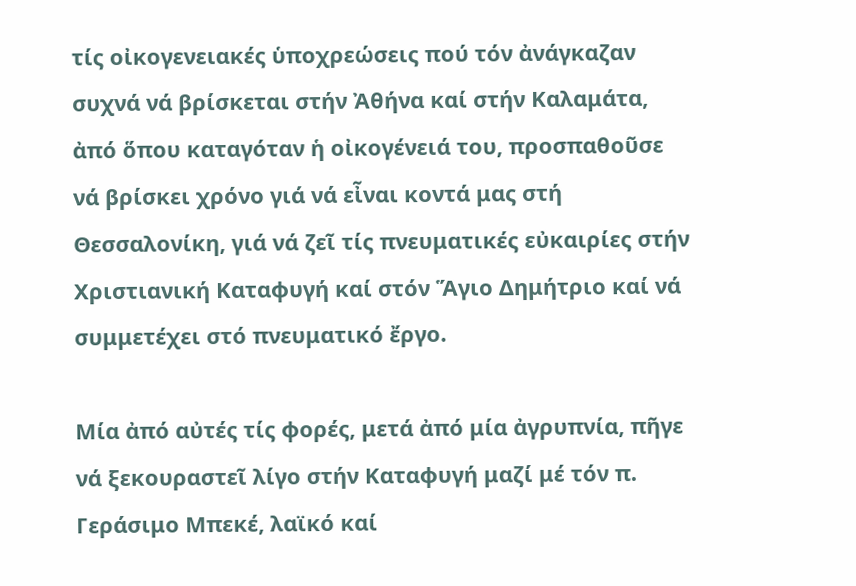τίς οἰκογενειακές ὑποχρεώσεις πού τόν ἀνάγκαζαν συχνά νά βρίσκεται στήν Ἀθήνα καί στήν Καλαμάτα, ἀπό ὅπου καταγόταν ἡ οἰκογένειά του, προσπαθοῦσε νά βρίσκει χρόνο γιά νά εἶναι κοντά μας στή Θεσσαλονίκη, γιά νά ζεῖ τίς πνευματικές εὐκαιρίες στήν Χριστιανική Καταφυγή καί στόν Ἅγιο Δημήτριο καί νά συμμετέχει στό πνευματικό ἔργο.

Μία ἀπό αὐτές τίς φορές, μετά ἀπό μία ἀγρυπνία, πῆγε νά ξεκουραστεῖ λίγο στήν Καταφυγή μαζί μέ τόν π. Γεράσιμο Μπεκέ, λαϊκό καί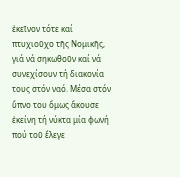ἐκεῖνον τότε καί πτυχιοῦχο τῆς Νομικῆς, γιά νά σηκωθοῦν καί νά συνεχίσουν τή διακονία τους στόν ναό. Μέσα στόν ὕπνο του ὅμως ἄκουσε ἐκείνη τή νύκτα μία φωνή πού τοῦ ἔλεγε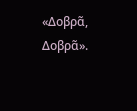«Δοβρᾶ, Δοβρᾶ».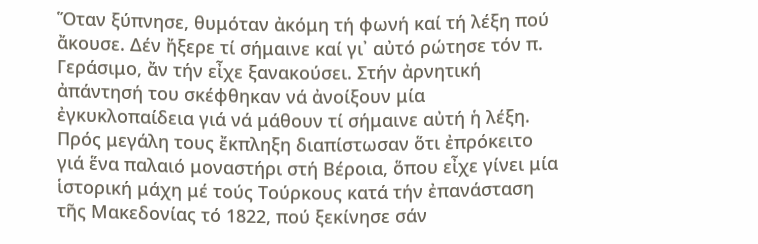Ὅταν ξύπνησε, θυμόταν ἀκόμη τή φωνή καί τή λέξη πού ἄκουσε. Δέν ἤξερε τί σήμαινε καί γι᾽ αὐτό ρώτησε τόν π. Γεράσιμο, ἄν τήν εἶχε ξανακούσει. Στήν ἀρνητική ἀπάντησή του σκέφθηκαν νά ἀνοίξουν μία ἐγκυκλοπαίδεια γιά νά μάθουν τί σήμαινε αὐτή ἡ λέξη. Πρός μεγάλη τους ἔκπληξη διαπίστωσαν ὅτι ἐπρόκειτο γιά ἕνα παλαιό μοναστήρι στή Βέροια, ὅπου εἶχε γίνει μία ἱστορική μάχη μέ τούς Τούρκους κατά τήν ἐπανάσταση τῆς Μακεδονίας τό 1822, πού ξεκίνησε σάν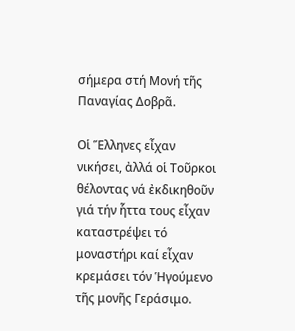σήμερα στή Μονή τῆς Παναγίας Δοβρᾶ.

Οἱ Ἕλληνες εἶχαν νικήσει, ἀλλά οἱ Τοῦρκοι θέλοντας νά ἐκδικηθοῦν γιά τήν ἧττα τους εἶχαν καταστρέψει τό μοναστήρι καί εἶχαν κρεμάσει τόν Ἡγούμενο τῆς μονῆς Γεράσιμο.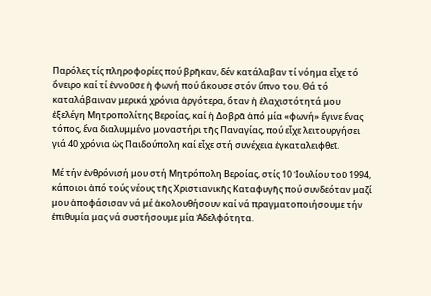Παρόλες τίς πληροφορίες πού βρῆκαν, δέν κατάλαβαν τί νόημα εἶχε τό ὄνειρο καί τί ἐννοῦσε ἡ φωνή πού ἄκουσε στόν ὕπνο του. Θά τό καταλάβαιναν μερικά χρόνια ἀργότερα, ὅταν ἡ ἐλαχιστότητά μου ἐξελέγη Μητροπολίτης Βεροίας, καί ἡ Δοβρᾶ ἀπό μία «φωνή» ἔγινε ἕνας τόπος, ἕνα διαλυμμένο μοναστήρι τῆς Παναγίας, πού εἶχε λειτουργήσει γιά 40 χρόνια ὡς Παιδούπολη καί εἶχε στή συνέχεια ἐγκαταλειφθεῖ.

Μέ τήν ἐνθρόνισή μου στή Μητρόπολη Βεροίας, στίς 10 Ἰουλίου τοῦ 1994, κάποιοι ἀπό τούς νέους τῆς Χριστιανικῆς Καταφυγῆς πού συνδεόταν μαζί μου ἀποφάσισαν νά μέ ἀκολουθήσουν καί νά πραγματοποιήσουμε τήν ἐπιθυμία μας νά συστήσουμε μία Ἀδελφότητα.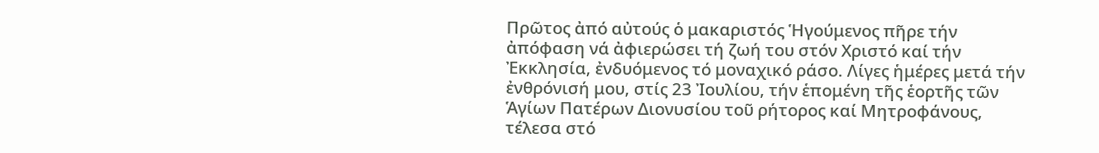Πρῶτος ἀπό αὐτούς ὁ μακαριστός Ἡγούμενος πῆρε τήν ἀπόφαση νά ἀφιερώσει τή ζωή του στόν Χριστό καί τήν Ἐκκλησία, ἐνδυόμενος τό μοναχικό ράσο. Λίγες ἡμέρες μετά τήν ἐνθρόνισή μου, στίς 23 Ἰουλίου, τήν ἑπομένη τῆς ἑορτῆς τῶν Ἁγίων Πατέρων Διονυσίου τοῦ ρήτορος καί Μητροφάνους, τέλεσα στό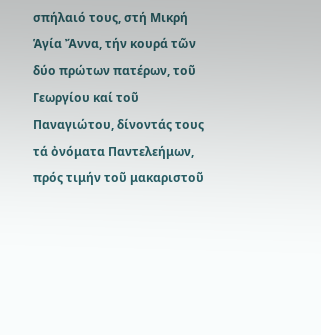σπήλαιό τους, στή Μικρή Ἁγία Ἄννα, τήν κουρά τῶν δύο πρώτων πατέρων, τοῦ Γεωργίου καί τοῦ Παναγιώτου, δίνοντάς τους τά ὀνόματα Παντελεήμων, πρός τιμήν τοῦ μακαριστοῦ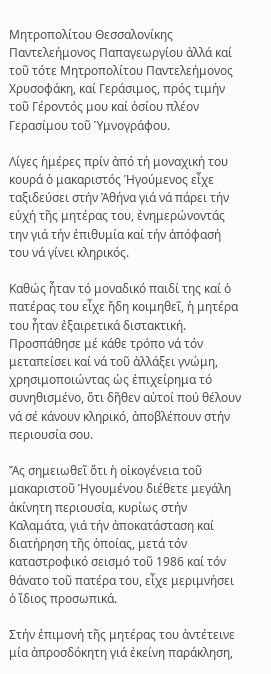Μητροπολίτου Θεσσαλονίκης Παντελεήμονος Παπαγεωργίου ἀλλά καί τοῦ τότε Μητροπολίτου Παντελεήμονος Χρυσοφάκη, καί Γεράσιμος, πρός τιμήν τοῦ Γέροντός μου καί ὁσίου πλέον Γερασίμου τοῦ Ὑμνογράφου.

Λίγες ἡμέρες πρίν ἀπό τή μοναχική του κουρά ὁ μακαριστός Ἡγούμενος εἶχε ταξιδεύσει στήν Ἀθήνα γιά νά πάρει τήν εὐχή τῆς μητέρας του, ἐνημερώνοντάς την γιά τήν ἐπιθυμία καί τήν ἀπόφασή του νά γίνει κληρικός.

Καθώς ἦταν τό μοναδικό παιδί της καί ὁ πατέρας του εἶχε ἤδη κοιμηθεῖ, ἡ μητέρα του ἦταν ἐξαιρετικά διστακτική. Προσπάθησε μέ κάθε τρόπο νά τόν μεταπείσει καί νά τοῦ ἀλλάξει γνώμη, χρησιμοποιώντας ὡς ἐπιχείρημα τό συνηθισμένο, ὅτι δῆθεν αὐτοί πού θέλουν νά σέ κάνουν κληρικό, ἀποβλέπουν στήν περιουσία σου.

Ἄς σημειωθεῖ ὅτι ἡ οἰκογένεια τοῦ μακαριστοῦ Ἡγουμένου διέθετε μεγάλη ἀκίνητη περιουσία, κυρίως στήν Καλαμάτα, γιά τήν ἀποκατάσταση καί διατήρηση τῆς ὁποίας, μετά τόν καταστροφικό σεισμό τοῦ 1986 καί τόν θάνατο τοῦ πατέρα του, εἶχε μεριμνήσει ὁ ἴδιος προσωπικά.

Στήν ἐπιμονή τῆς μητέρας του ἀντέτεινε μία ἀπροσδόκητη γιά ἐκείνη παράκληση,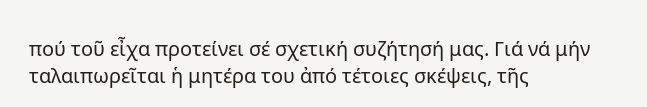πού τοῦ εἶχα προτείνει σέ σχετική συζήτησή μας. Γιά νά μήν ταλαιπωρεῖται ἡ μητέρα του ἀπό τέτοιες σκέψεις, τῆς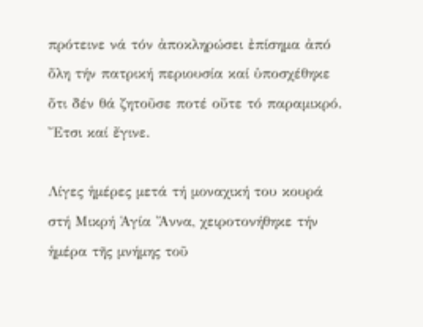πρότεινε νά τόν ἀποκληρώσει ἐπίσημα ἀπό ὅλη τήν πατρική περιουσία καί ὑποσχέθηκε ὅτι δέν θά ζητοῦσε ποτέ οὔτε τό παραμικρό. Ἔτσι καί ἔγινε.

Λίγες ἡμέρες μετά τή μοναχική του κουρά στή Μικρή Ἁγία Ἄννα, χειροτονήθηκε τήν ἡμέρα τῆς μνήμης τοῦ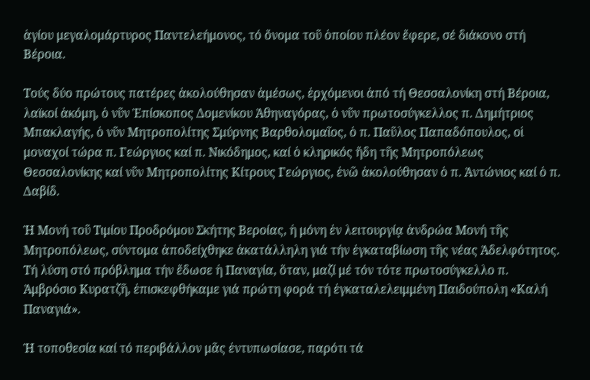ἁγίου μεγαλομάρτυρος Παντελεήμονος, τό ὄνομα τοῦ ὁποίου πλέον ἔφερε, σέ διάκονο στή Βέροια.

Τούς δύο πρώτους πατέρες ἀκολούθησαν ἀμέσως, ἐρχόμενοι ἀπό τή Θεσσαλονίκη στή Βέροια, λαϊκοί ἀκόμη, ὁ νῦν Ἐπίσκοπος Δομενίκου Ἀθηναγόρας, ὁ νῦν πρωτοσύγκελλος π. Δημήτριος Μπακλαγής, ὁ νῦν Μητροπολίτης Σμύρνης Βαρθολομαῖος, ὁ π. Παῦλος Παπαδόπουλος, οἱ μοναχοί τώρα π. Γεώργιος καί π. Νικόδημος, καί ὁ κληρικός ἤδη τῆς Μητροπόλεως Θεσσαλονίκης καί νῦν Μητροπολίτης Κίτρους Γεώργιος, ἐνῶ ἀκολούθησαν ὁ π. Ἀντώνιος καί ὁ π. Δαβίδ.

Ἡ Μονή τοῦ Τιμίου Προδρόμου Σκήτης Βεροίας, ἡ μόνη ἐν λειτουργίᾳ ἀνδρώα Μονή τῆς Μητροπόλεως, σύντομα ἀποδείχθηκε ἀκατάλληλη γιά τήν ἐγκαταβίωση τῆς νέας Ἀδελφότητος. Τή λύση στό πρόβλημα τήν ἔδωσε ἡ Παναγία, ὅταν, μαζί μέ τόν τότε πρωτοσύγκελλο π. Ἀμβρόσιο Κυρατζῆ, ἐπισκεφθήκαμε γιά πρώτη φορά τή ἐγκαταλελειμμένη Παιδούπολη «Καλή Παναγιά».

Ἡ τοποθεσία καί τό περιβάλλον μᾶς ἐντυπωσίασε, παρότι τά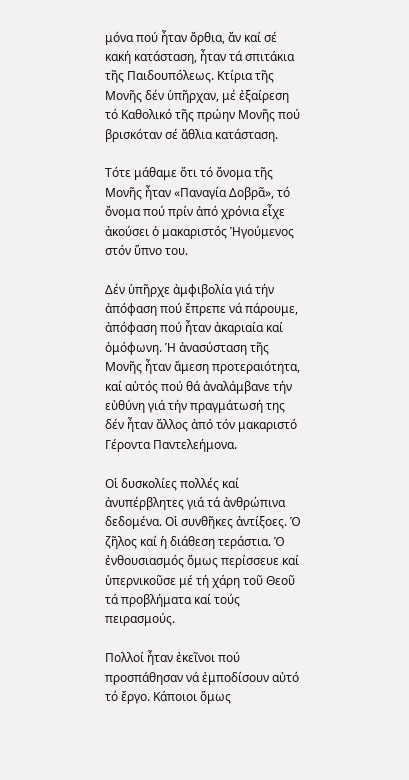μόνα πού ἦταν ὄρθια, ἄν καί σέ κακή κατάσταση, ἦταν τά σπιτάκια τῆς Παιδουπόλεως. Κτίρια τῆς Μονῆς δέν ὑπῆρχαν, μέ ἐξαίρεση τό Καθολικό τῆς πρώην Μονῆς πού βρισκόταν σέ ἄθλια κατάσταση.

Τότε μάθαμε ὅτι τό ὄνομα τῆς Μονῆς ἦταν «Παναγία Δοβρᾶ», τό ὄνομα πού πρίν ἀπό χρόνια εἶχε ἀκούσει ὁ μακαριστός Ἡγούμενος στόν ὕπνο του.

Δέν ὑπῆρχε ἀμφιβολία γιά τήν ἀπόφαση πού ἔπρεπε νά πάρουμε, ἀπόφαση πού ἦταν ἀκαριαία καί ὁμόφωνη. Ἡ ἀνασύσταση τῆς Μονῆς ἦταν ἄμεση προτεραιότητα, καί αὐτός πού θά ἀναλάμβανε τήν εὐθύνη γιά τήν πραγμάτωσή της δέν ἦταν ἄλλος ἀπό τόν μακαριστό Γέροντα Παντελεήμονα.

Οἱ δυσκολίες πολλές καί ἀνυπέρβλητες γιά τά ἀνθρώπινα δεδομένα. Οἱ συνθῆκες ἀντίξοες. Ὁ ζῆλος καί ἡ διάθεση τεράστια. Ὁ ἐνθουσιασμός ὅμως περίσσευε καί ὑπερνικοῦσε μέ τή χάρη τοῦ Θεοῦ τά προβλήματα καί τούς πειρασμούς.

Πολλοί ἦταν ἐκεῖνοι πού προσπάθησαν νά ἐμποδίσουν αὐτό τό ἔργο. Κάποιοι ὅμως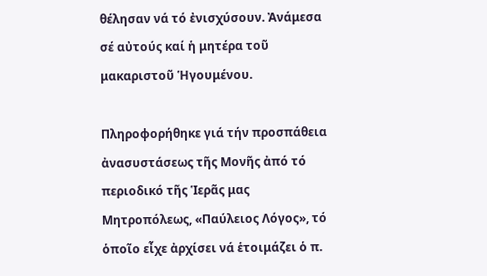θέλησαν νά τό ἐνισχύσουν. Ἀνάμεσα σέ αὐτούς καί ἡ μητέρα τοῦ μακαριστοῦ Ἡγουμένου.

Πληροφορήθηκε γιά τήν προσπάθεια ἀνασυστάσεως τῆς Μονῆς ἀπό τό περιοδικό τῆς Ἱερᾶς μας Μητροπόλεως, «Παύλειος Λόγος», τό ὁποῖο εἶχε ἀρχίσει νά ἑτοιμάζει ὁ π.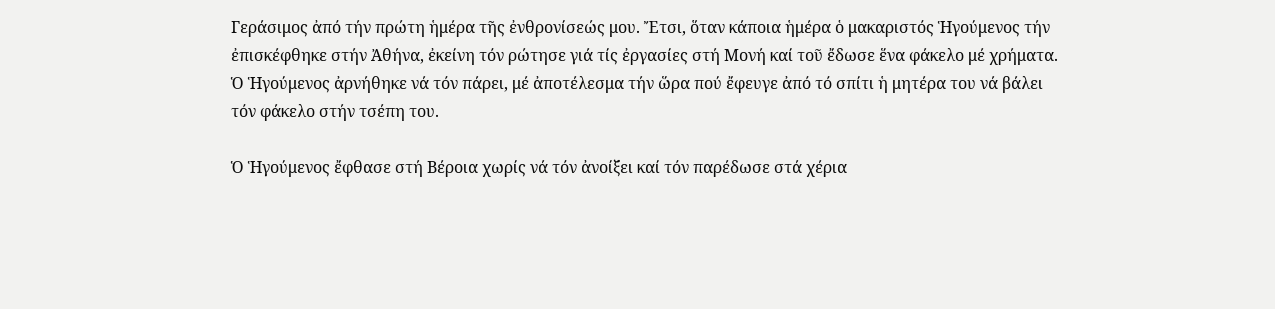Γεράσιμος ἀπό τήν πρώτη ἡμέρα τῆς ἐνθρονίσεώς μου. Ἔτσι, ὅταν κάποια ἡμέρα ὁ μακαριστός Ἡγούμενος τήν ἐπισκέφθηκε στήν Ἀθήνα, ἐκείνη τόν ρώτησε γιά τίς ἐργασίες στή Μονή καί τοῦ ἔδωσε ἕνα φάκελο μέ χρήματα. Ὁ Ἡγούμενος ἀρνήθηκε νά τόν πάρει, μέ ἀποτέλεσμα τήν ὥρα πού ἔφευγε ἀπό τό σπίτι ἡ μητέρα του νά βάλει τόν φάκελο στήν τσέπη του.

Ὁ Ἡγούμενος ἔφθασε στή Βέροια χωρίς νά τόν ἀνοίξει καί τόν παρέδωσε στά χέρια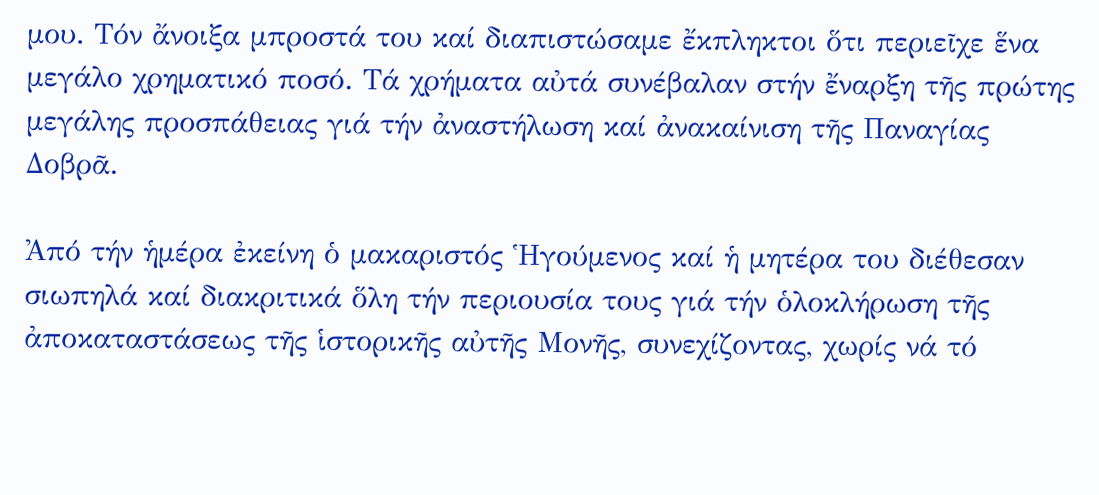μου. Τόν ἄνοιξα μπροστά του καί διαπιστώσαμε ἔκπληκτοι ὅτι περιεῖχε ἕνα μεγάλο χρηματικό ποσό. Tά χρήματα αὐτά συνέβαλαν στήν ἔναρξη τῆς πρώτης μεγάλης προσπάθειας γιά τήν ἀναστήλωση καί ἀνακαίνιση τῆς Παναγίας Δοβρᾶ.

Ἀπό τήν ἡμέρα ἐκείνη ὁ μακαριστός Ἡγούμενος καί ἡ μητέρα του διέθεσαν σιωπηλά καί διακριτικά ὅλη τήν περιουσία τους γιά τήν ὁλοκλήρωση τῆς ἀποκαταστάσεως τῆς ἱστορικῆς αὐτῆς Μονῆς, συνεχίζοντας, χωρίς νά τό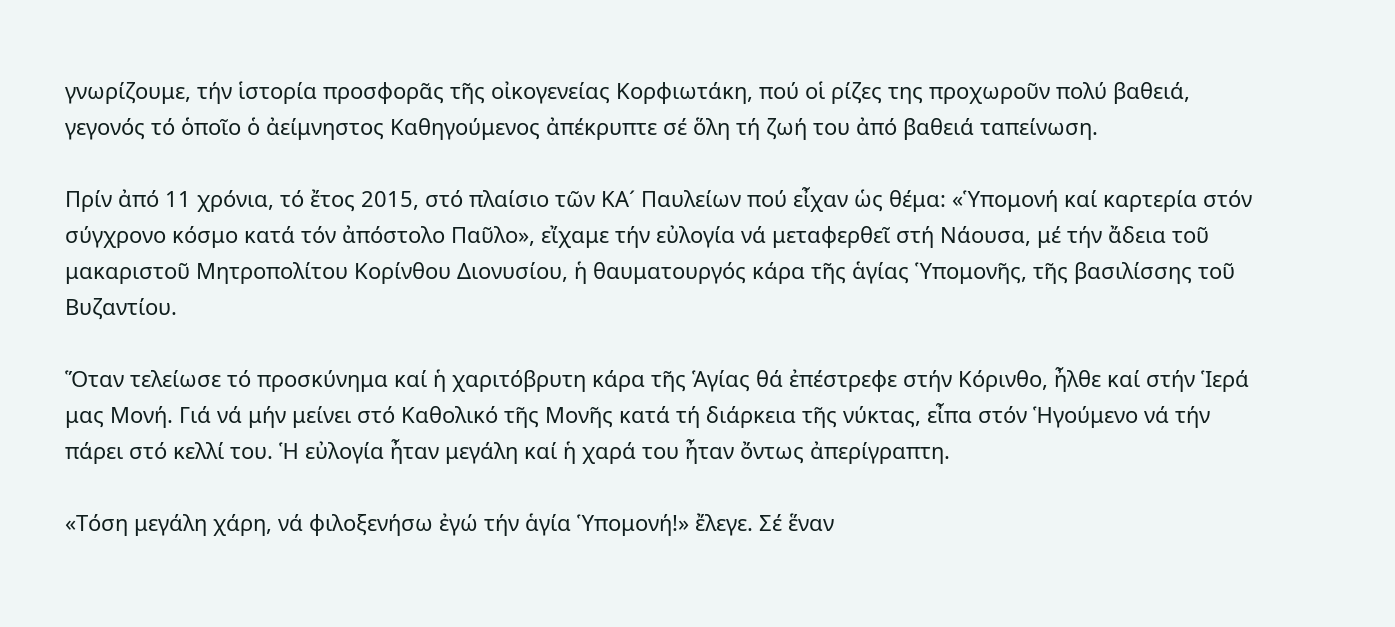γνωρίζουμε, τήν ἱστορία προσφορᾶς τῆς οἰκογενείας Κορφιωτάκη, πού οἱ ρίζες της προχωροῦν πολύ βαθειά, γεγονός τό ὁποῖο ὁ ἀείμνηστος Καθηγούμενος ἀπέκρυπτε σέ ὅλη τή ζωή του ἀπό βαθειά ταπείνωση.

Πρίν ἀπό 11 χρόνια, τό ἔτος 2015, στό πλαίσιο τῶν ΚΑ´ Παυλείων πού εἶχαν ὡς θέμα: «Ὑπομονή καί καρτερία στόν σύγχρονο κόσμο κατά τόν ἀπόστολο Παῦλο», εἴχαμε τήν εὐλογία νά μεταφερθεῖ στή Νάουσα, μέ τήν ἄδεια τοῦ μακαριστοῦ Μητροπολίτου Κορίνθου Διονυσίου, ἡ θαυματουργός κάρα τῆς ἁγίας Ὑπομονῆς, τῆς βασιλίσσης τοῦ Βυζαντίου.

Ὅταν τελείωσε τό προσκύνημα καί ἡ χαριτόβρυτη κάρα τῆς Ἁγίας θά ἐπέστρεφε στήν Κόρινθο, ἦλθε καί στήν Ἱερά μας Μονή. Γιά νά μήν μείνει στό Καθολικό τῆς Μονῆς κατά τή διάρκεια τῆς νύκτας, εἶπα στόν Ἡγούμενο νά τήν πάρει στό κελλί του. Ἡ εὐλογία ἦταν μεγάλη καί ἡ χαρά του ἦταν ὄντως ἀπερίγραπτη.

«Τόση μεγάλη χάρη, νά φιλοξενήσω ἐγώ τήν ἁγία Ὑπομονή!» ἔλεγε. Σέ ἕναν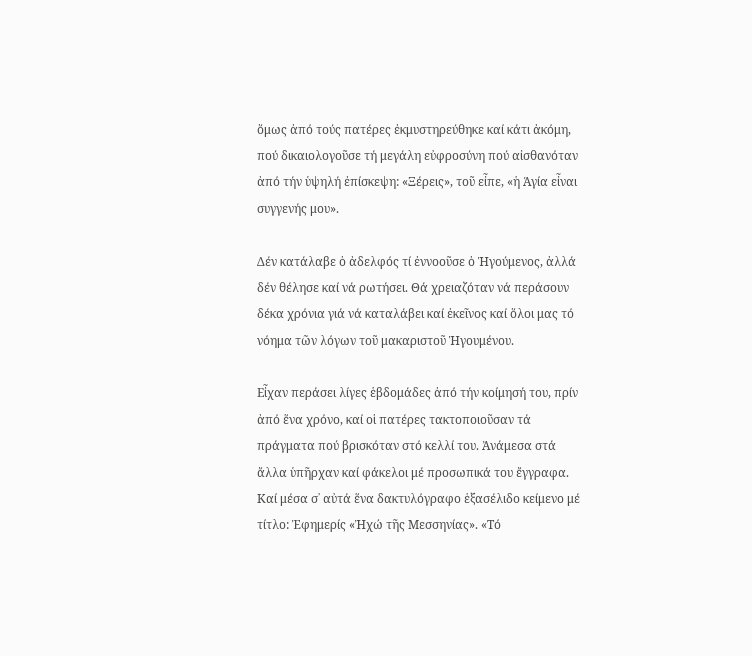ὅμως ἀπό τούς πατέρες ἐκμυστηρεύθηκε καί κάτι ἀκόμη, πού δικαιολογοῦσε τή μεγάλη εὐφροσύνη πού αἰσθανόταν ἀπό τήν ὑψηλή ἐπίσκεψη: «Ξέρεις», τοῦ εἶπε, «ἡ Ἁγία εἶναι συγγενής μου».

Δέν κατάλαβε ὁ ἀδελφός τί ἐννοοῦσε ὁ Ἡγούμενος, ἀλλά δέν θέλησε καί νά ρωτήσει. Θά χρειαζόταν νά περάσουν δέκα χρόνια γιά νά καταλάβει καί ἐκεῖνος καί ὅλοι μας τό νόημα τῶν λόγων τοῦ μακαριστοῦ Ἡγουμένου.

Εἶχαν περάσει λίγες ἑβδομάδες ἀπό τήν κοίμησή του, πρίν ἀπό ἕνα χρόνο, καί οἱ πατέρες τακτοποιοῦσαν τά πράγματα πού βρισκόταν στό κελλί του. Ἀνάμεσα στά ἄλλα ὑπῆρχαν καί φάκελοι μέ προσωπικά του ἔγγραφα. Καί μέσα σ᾽ αὐτά ἕνα δακτυλόγραφο ἑξασέλιδο κείμενο μέ τίτλο: Ἐφημερίς «Ἠχώ τῆς Μεσσηνίας». «Τό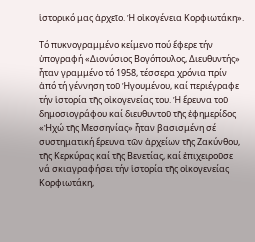ἱστορικό μας ἀρχεῖο. Ἡ οἰκογένεια Κορφιωτάκη».

Τό πυκνογραμμένο κείμενο πού ἔφερε τήν ὑπογραφή «Διονύσιος Βογόπουλος, Διευθυντής» ἦταν γραμμένο τό 1958, τέσσερα χρόνια πρίν ἀπό τή γέννηση τοῦ Ἡγουμένου, καί περιέγραφε τήν ἱστορία τῆς οἰκογενείας του. Ἡ ἔρευνα τοῦ δημοσιογράφου καί διευθυντοῦ τῆς ἐφημερίδος «Ἠχώ τῆς Μεσσηνίας» ἦταν βασισμένη σέ συστηματική ἔρευνα τῶν ἀρχείων τῆς Ζακύνθου, τῆς Κερκύρας καί τῆς Βενετίας, καί ἐπιχειροῦσε νά σκιαγραφήσει τήν ἱστορία τῆς οἰκογενείας Κορφιωτάκη,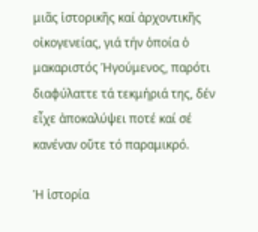μιᾶς ἱστορικῆς καί ἀρχοντικῆς οἰκογενείας, γιά τήν ὁποία ὁ μακαριστός Ἡγούμενος, παρότι διαφύλαττε τά τεκμήριά της, δέν εἶχε ἀποκαλύψει ποτέ καί σέ κανέναν οὔτε τό παραμικρό.

Ἡ ἱστορία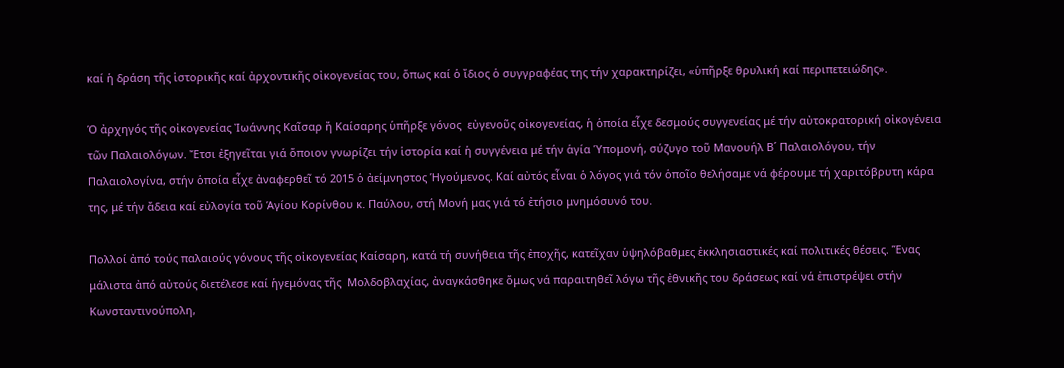καί ἡ δράση τῆς ἱστορικῆς καί ἀρχοντικῆς οἰκογενείας του, ὅπως καί ὁ ἴδιος ὁ συγγραφέας της τήν χαρακτηρίζει, «ὑπῆρξε θρυλική καί περιπετειώδης».

Ὁ ἀρχηγός τῆς οἰκογενείας Ἰωάννης Καῖσαρ ἤ Καίσαρης ὑπῆρξε γόνος  εὐγενοῦς οἰκογενείας, ἡ ὁποία εἶχε δεσμούς συγγενείας μέ τήν αὐτοκρατορική οἰκογένεια τῶν Παλαιολόγων. Ἔτσι ἐξηγεῖται γιά ὅποιον γνωρίζει τήν ἱστορία καί ἡ συγγένεια μέ τήν ἁγία Ὑπομονή, σύζυγο τοῦ Μανουήλ Β´ Παλαιολόγου, τήν Παλαιολογίνα, στήν ὁποία εἶχε ἀναφερθεῖ τό 2015 ὁ ἀείμνηστος Ἡγούμενος. Καί αὐτός εἶναι ὁ λόγος γιά τόν ὁποῖο θελήσαμε νά φέρουμε τή χαριτόβρυτη κάρα της, μέ τήν ἄδεια καί εὐλογία τοῦ Ἁγίου Κορίνθου κ. Παύλου, στή Μονή μας γιά τό ἐτήσιο μνημόσυνό του.

Πολλοί ἀπό τούς παλαιούς γόνους τῆς οἰκογενείας Καίσαρη, κατά τή συνήθεια τῆς ἐποχῆς, κατεῖχαν ὑψηλόβαθμες ἐκκλησιαστικές καί πολιτικές θέσεις. Ἕνας μάλιστα ἀπό αὐτούς διετέλεσε καί ἡγεμόνας τῆς  Μολδοβλαχίας, ἀναγκάσθηκε ὅμως νά παραιτηθεῖ λόγω τῆς ἐθνικῆς του δράσεως καί νά ἐπιστρέψει στήν Κωνσταντινούπολη,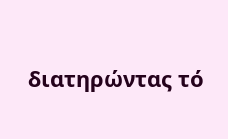διατηρώντας τό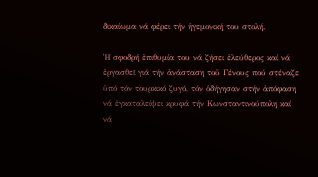δικαίωμα νά φέρει τήν ἡγεμονική του στολή.

Ἡ σφοδρή ἐπιθυμία του νά ζήσει ἐλεύθερος καί νά ἐργασθεῖ γιά τήν ἀνάσταση τοῦ Γένους πού στέναζε ὑπό τόν τουρκικό ζυγό, τόν ὁδήγησαν στήν ἀπόφαση νά ἐγκαταλείψει κρυφά τήν Κωνσταντινούπολη καί νά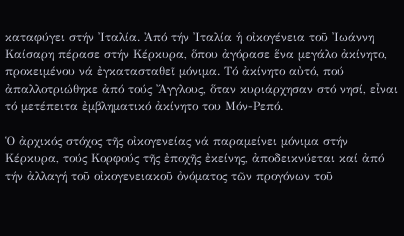καταφύγει στήν Ἰταλία. Ἀπό τήν Ἰταλία ἡ οἰκογένεια τοῦ Ἰωάννη Καίσαρη πέρασε στήν Κέρκυρα, ὅπου ἀγόρασε ἕνα μεγάλο ἀκίνητο, προκειμένου νά ἐγκατασταθεῖ μόνιμα. Τό ἀκίνητο αὐτό, πού ἀπαλλοτριώθηκε ἀπό τούς Ἄγγλους, ὅταν κυριάρχησαν στό νησί, εἶναι τό μετέπειτα ἐμβληματικό ἀκίνητο του Μόν-Ρεπό.

Ὁ ἀρχικός στόχος τῆς οἰκογενείας νά παραμείνει μόνιμα στήν Κέρκυρα, τούς Κορφούς τῆς ἐποχῆς ἐκείνης, ἀποδεικνύεται καί ἀπό τήν ἀλλαγή τοῦ οἰκογενειακοῦ ὀνόματος τῶν προγόνων τοῦ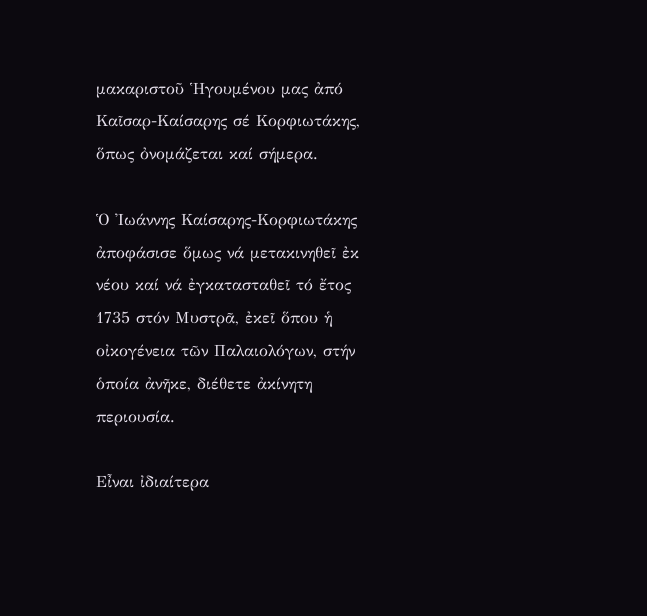μακαριστοῦ Ἡγουμένου μας ἀπό Καῖσαρ-Καίσαρης σέ Κορφιωτάκης, ὅπως ὀνομάζεται καί σήμερα.

Ὁ Ἰωάννης Καίσαρης-Κορφιωτάκης ἀποφάσισε ὅμως νά μετακινηθεῖ ἐκ νέου καί νά ἐγκατασταθεῖ τό ἔτος 1735 στόν Μυστρᾶ, ἐκεῖ ὅπου ἡ οἰκογένεια τῶν Παλαιολόγων, στήν ὁποία ἀνῆκε, διέθετε ἀκίνητη περιουσία.

Εἶναι ἰδιαίτερα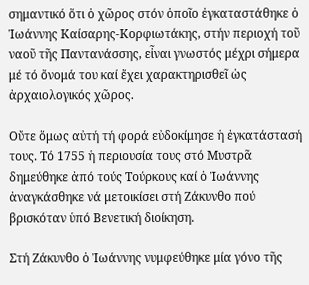σημαντικό ὅτι ὁ χῶρος στόν ὁποῖο ἐγκαταστάθηκε ὁ Ἰωάννης Καίσαρης-Κορφιωτάκης, στήν περιοχή τοῦ ναοῦ τῆς Παντανάσσης, εἶναι γνωστός μέχρι σήμερα μέ τό ὄνομά του καί ἔχει χαρακτηρισθεῖ ὡς ἀρχαιολογικός χῶρος.

Οὔτε ὅμως αὐτή τή φορά εὐδοκίμησε ἡ ἐγκατάστασή τους. Τό 1755 ἡ περιουσία τους στό Μυστρᾶ δημεύθηκε ἀπό τούς Τούρκους καί ὁ Ἰωάννης ἀναγκάσθηκε νά μετοικίσει στή Ζάκυνθο πού βρισκόταν ὑπό Βενετική διοίκηση.

Στή Ζάκυνθο ὁ Ἰωάννης νυμφεύθηκε μία γόνο τῆς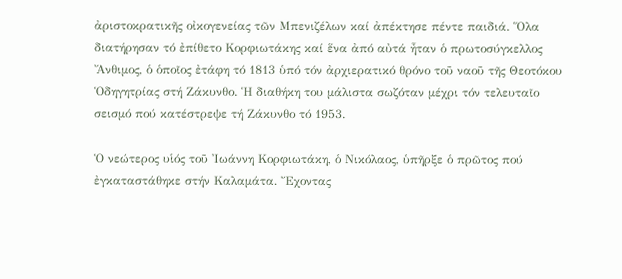ἀριστοκρατικῆς οἰκογενείας τῶν Μπενιζέλων καί ἀπέκτησε πέντε παιδιά. Ὅλα διατήρησαν τό ἐπίθετο Κορφιωτάκης καί ἕνα ἀπό αὐτά ἦταν ὁ πρωτοσύγκελλος Ἄνθιμος, ὁ ὁποῖος ἐτάφη τό 1813 ὑπό τόν ἀρχιερατικό θρόνο τοῦ ναοῦ τῆς Θεοτόκου Ὁδηγητρίας στή Ζάκυνθο. Ἡ διαθήκη του μάλιστα σωζόταν μέχρι τόν τελευταῖο σεισμό πού κατέστρεψε τή Ζάκυνθο τό 1953.

Ὁ νεώτερος υἱός τοῦ Ἰωάννη Κορφιωτάκη, ὁ Νικόλαος, ὑπῆρξε ὁ πρῶτος πού ἐγκαταστάθηκε στήν Καλαμάτα. Ἔχοντας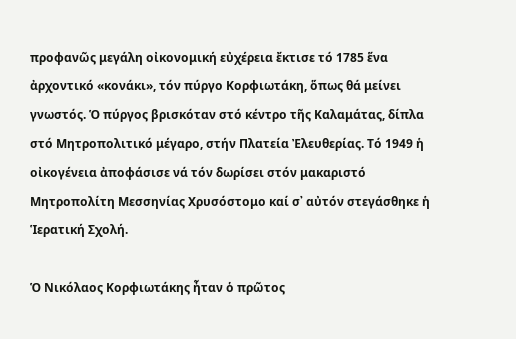προφανῶς μεγάλη οἰκονομική εὐχέρεια ἔκτισε τό 1785 ἕνα ἀρχοντικό «κονάκι», τόν πύργο Κορφιωτάκη, ὅπως θά μείνει γνωστός. Ὁ πύργος βρισκόταν στό κέντρο τῆς Καλαμάτας, δίπλα στό Μητροπολιτικό μέγαρο, στήν Πλατεία Ἐλευθερίας. Τό 1949 ἡ οἰκογένεια ἀποφάσισε νά τόν δωρίσει στόν μακαριστό Μητροπολίτη Μεσσηνίας Χρυσόστομο καί σ᾽ αὐτόν στεγάσθηκε ἡ Ἱερατική Σχολή.

Ὁ Νικόλαος Κορφιωτάκης ἦταν ὁ πρῶτος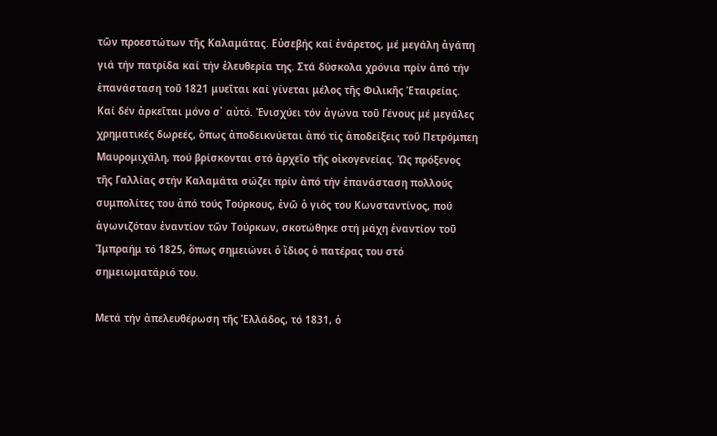τῶν προεστώτων τῆς Καλαμάτας. Εὐσεβής καί ἐνάρετος, μέ μεγάλη ἀγάπη γιά τήν πατρίδα καί τήν ἐλευθερία της. Στά δύσκολα χρόνια πρίν ἀπό τήν ἐπανάσταση τοῦ 1821 μυεῖται καί γίνεται μέλος τῆς Φιλικῆς Ἑταιρείας. Καί δέν ἀρκεῖται μόνο σ᾽ αὐτό. Ἐνισχύει τόν ἀγώνα τοῦ Γένους μέ μεγάλες χρηματικές δωρεές, ὅπως ἀποδεικνύεται ἀπό τίς ἀποδείξεις τοῦ Πετρόμπεη Μαυρομιχάλη, πού βρίσκονται στό ἀρχεῖο τῆς οἰκογενείας. Ὡς πρόξενος τῆς Γαλλίας στήν Καλαμάτα σώζει πρίν ἀπό τήν ἐπανάσταση πολλούς συμπολίτες του ἀπό τούς Τούρκους, ἐνῶ ὁ γιός του Κωνσταντίνος, πού ἀγωνιζόταν ἐναντίον τῶν Τούρκων, σκοτώθηκε στή μάχη ἐναντίον τοῦ Ἰμπραήμ τό 1825, ὅπως σημειώνει ὁ ἴδιος ὁ πατέρας του στό σημειωματάριό του.

Μετά τήν ἀπελευθέρωση τῆς Ἑλλάδος, τό 1831, ὁ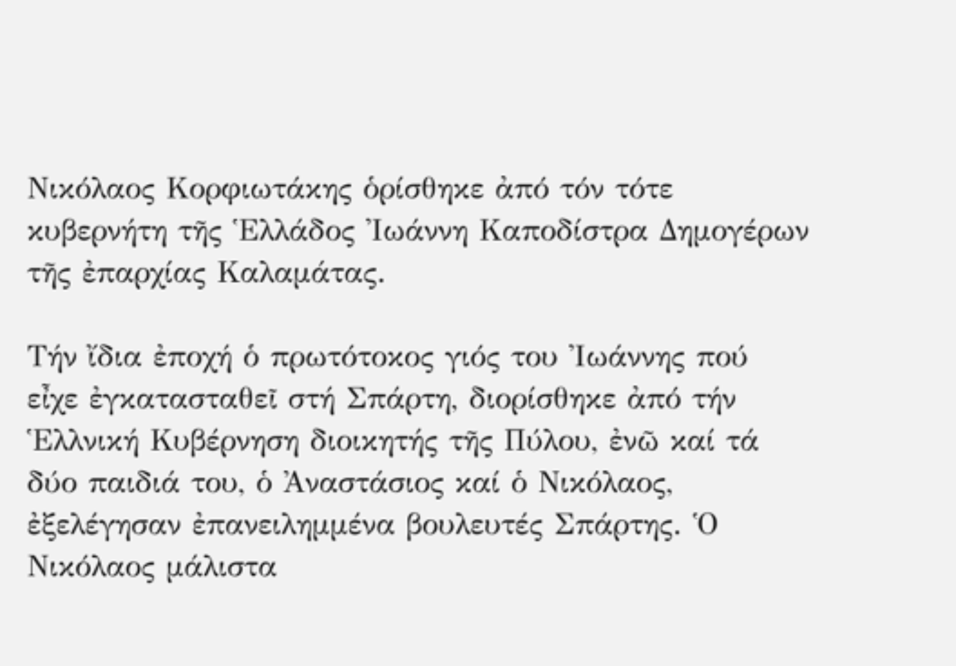Νικόλαος Κορφιωτάκης ὁρίσθηκε ἀπό τόν τότε κυβερνήτη τῆς Ἑλλάδος Ἰωάννη Καποδίστρα Δημογέρων τῆς ἐπαρχίας Καλαμάτας.

Τήν ἴδια ἐποχή ὁ πρωτότοκος γιός του Ἰωάννης πού εἶχε ἐγκατασταθεῖ στή Σπάρτη, διορίσθηκε ἀπό τήν Ἑλλνική Κυβέρνηση διοικητής τῆς Πύλου, ἐνῶ καί τά δύο παιδιά του, ὁ Ἀναστάσιος καί ὁ Νικόλαος, ἐξελέγησαν ἐπανειλημμένα βουλευτές Σπάρτης. Ὁ Νικόλαος μάλιστα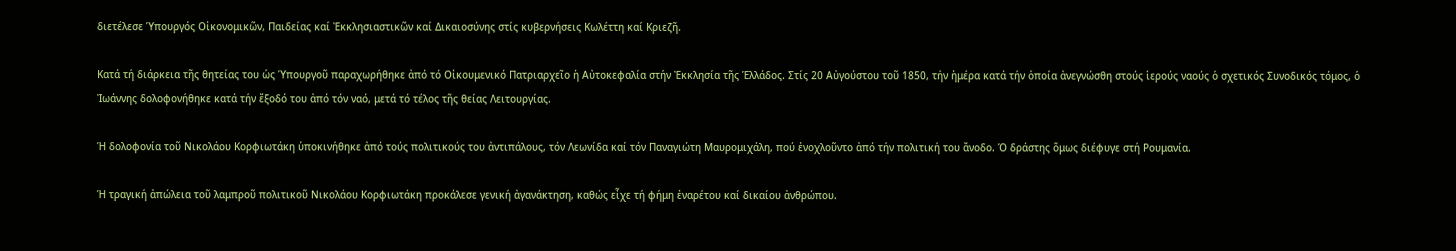διετέλεσε Ὑπουργός Οἰκονομικῶν, Παιδείας καί Ἐκκλησιαστικῶν καί Δικαιοσύνης στίς κυβερνήσεις Κωλέττη καί Κριεζῆ.

Κατά τή διάρκεια τῆς θητείας του ὡς Ὑπουργοῦ παραχωρήθηκε ἀπό τό Οἰκουμενικό Πατριαρχεῖο ἡ Αὐτοκεφαλία στήν Ἐκκλησία τῆς Ἑλλάδος. Στίς 20 Αὐγούστου τοῦ 1850, τήν ἡμέρα κατά τήν ὁποία ἀνεγνώσθη στούς ἱερούς ναούς ὁ σχετικός Συνοδικός τόμος, ὁ Ἰωάννης δολοφονήθηκε κατά τήν ἔξοδό του ἀπό τόν ναό, μετά τό τέλος τῆς θείας Λειτουργίας.

Ἡ δολοφονία τοῦ Νικολάου Κορφιωτάκη ὑποκινήθηκε ἀπό τούς πολιτικούς του ἀντιπάλους, τόν Λεωνίδα καί τόν Παναγιώτη Μαυρομιχάλη, πού ἐνοχλοῦντο ἀπό τήν πολιτική του ἄνοδο. Ὁ δράστης ὅμως διέφυγε στή Ρουμανία.

Ἡ τραγική ἀπώλεια τοῦ λαμπροῦ πολιτικοῦ Νικολάου Κορφιωτάκη προκάλεσε γενική ἀγανάκτηση, καθώς εἶχε τή φήμη ἐναρέτου καί δικαίου ἀνθρώπου.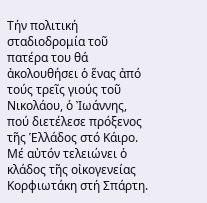Τήν πολιτική σταδιοδρομία τοῦ πατέρα του θά ἀκολουθήσει ὁ ἕνας ἀπό τούς τρεῖς γιούς τοῦ Νικολάου, ὁ Ἰωάννης, πού διετέλεσε πρόξενος τῆς Ἑλλάδος στό Κάιρο. Μέ αὐτόν τελειώνει ὁ κλάδος τῆς οἰκογενείας Κορφιωτάκη στή Σπάρτη.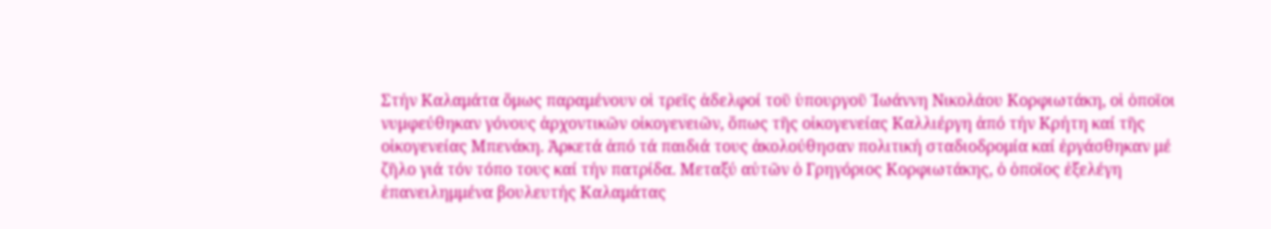Στήν Καλαμάτα ὅμως παραμένουν οἱ τρεῖς ἀδελφοί τοῦ ὑπουργοῦ Ἰωάννη Νικολάου Κορφιωτάκη, οἱ ὁποῖοι νυμφεύθηκαν γόνους ἀρχοντικῶν οἰκογενειῶν, ὅπως τῆς οἰκογενείας Καλλιέργη ἀπό τήν Κρήτη καί τῆς οἰκογενείας Μπενάκη. Ἀρκετά ἀπό τά παιδιά τους ἀκολούθησαν πολιτική σταδιοδρομία καί ἐργάσθηκαν μέ ζῆλο γιά τόν τόπο τους καί τήν πατρίδα. Μεταξύ αὐτῶν ὁ Γρηγόριος Κορφιωτάκης, ὁ ὁποῖος ἐξελέγη ἐπανειλημμένα βουλευτής Καλαμάτας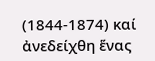(1844-1874) καί ἀνεδείχθη ἕνας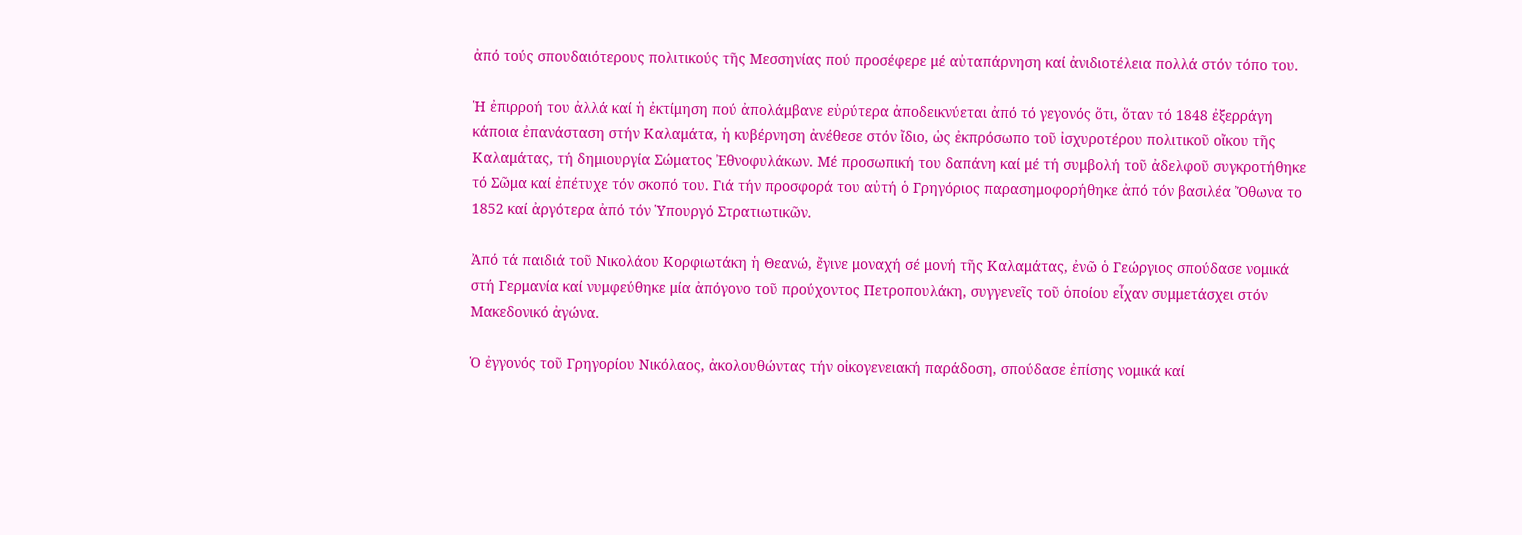ἀπό τούς σπουδαιότερους πολιτικούς τῆς Μεσσηνίας πού προσέφερε μέ αὐταπάρνηση καί ἀνιδιοτέλεια πολλά στόν τόπο του.

Ἡ ἐπιρροή του ἀλλά καί ἡ ἐκτίμηση πού ἀπολάμβανε εὐρύτερα ἀποδεικνύεται ἀπό τό γεγονός ὅτι, ὅταν τό 1848 ἐξερράγη κάποια ἐπανάσταση στήν Καλαμάτα, ἡ κυβέρνηση ἀνέθεσε στόν ἴδιο, ὡς ἐκπρόσωπο τοῦ ἰσχυροτέρου πολιτικοῦ οἴκου τῆς Καλαμάτας, τή δημιουργία Σώματος Ἐθνοφυλάκων. Μέ προσωπική του δαπάνη καί μέ τή συμβολή τοῦ ἀδελφοῦ συγκροτήθηκε τό Σῶμα καί ἐπέτυχε τόν σκοπό του. Γιά τήν προσφορά του αὐτή ὁ Γρηγόριος παρασημοφορήθηκε ἀπό τόν βασιλέα Ὄθωνα το 1852 καί ἀργότερα ἀπό τόν Ὑπουργό Στρατιωτικῶν.

Ἀπό τά παιδιά τοῦ Νικολάου Κορφιωτάκη ἡ Θεανώ, ἔγινε μοναχή σέ μονή τῆς Καλαμάτας, ἐνῶ ὁ Γεώργιος σπούδασε νομικά στή Γερμανία καί νυμφεύθηκε μία ἀπόγονο τοῦ προύχοντος Πετροπουλάκη, συγγενεῖς τοῦ ὁποίου εἶχαν συμμετάσχει στόν Μακεδονικό ἀγώνα.

Ὁ ἐγγονός τοῦ Γρηγορίου Νικόλαος, ἀκολουθώντας τήν οἰκογενειακή παράδοση, σπούδασε ἐπίσης νομικά καί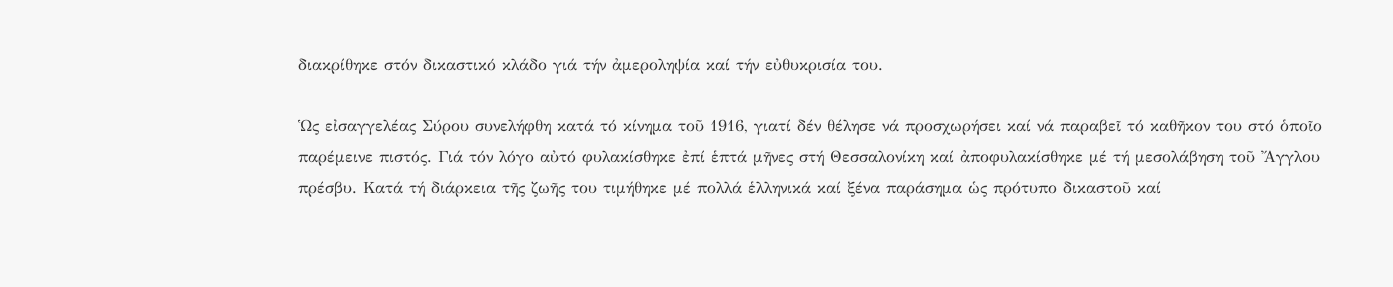διακρίθηκε στόν δικαστικό κλάδο γιά τήν ἀμεροληψία καί τήν εὐθυκρισία του.

Ὡς εἰσαγγελέας Σύρου συνελήφθη κατά τό κίνημα τοῦ 1916, γιατί δέν θέλησε νά προσχωρήσει καί νά παραβεῖ τό καθῆκον του στό ὁποῖο παρέμεινε πιστός. Γιά τόν λόγο αὐτό φυλακίσθηκε ἐπί ἑπτά μῆνες στή Θεσσαλονίκη καί ἀποφυλακίσθηκε μέ τή μεσολάβηση τοῦ Ἄγγλου πρέσβυ. Κατά τή διάρκεια τῆς ζωῆς του τιμήθηκε μέ πολλά ἑλληνικά καί ξένα παράσημα ὡς πρότυπο δικαστοῦ καί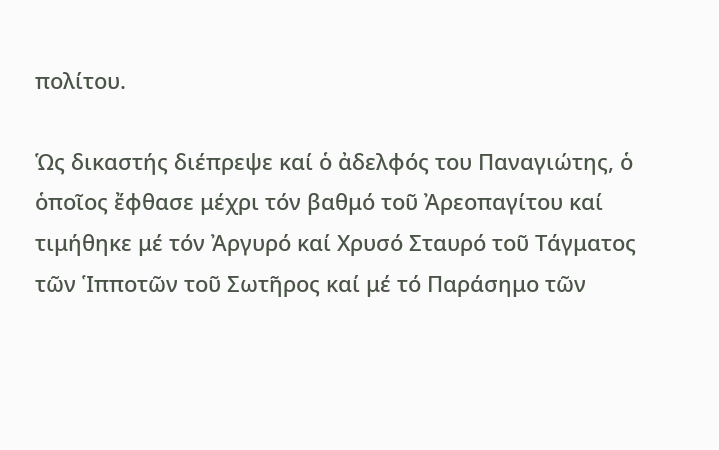πολίτου.

Ὡς δικαστής διέπρεψε καί ὁ ἀδελφός του Παναγιώτης, ὁ ὁποῖος ἔφθασε μέχρι τόν βαθμό τοῦ Ἀρεοπαγίτου καί τιμήθηκε μέ τόν Ἀργυρό καί Χρυσό Σταυρό τοῦ Τάγματος τῶν Ἱπποτῶν τοῦ Σωτῆρος καί μέ τό Παράσημο τῶν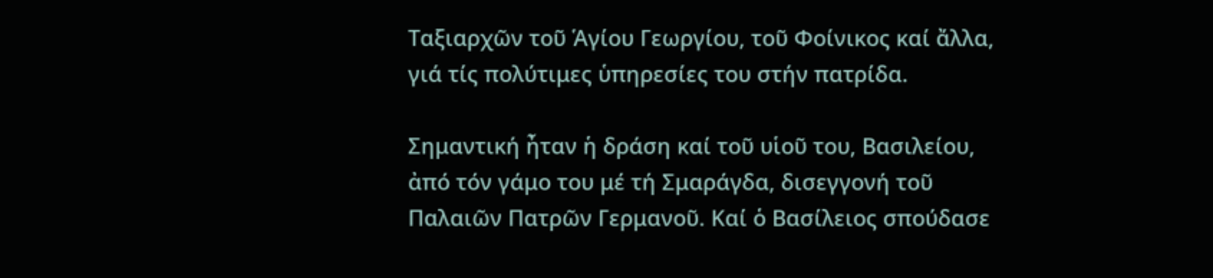Ταξιαρχῶν τοῦ Ἁγίου Γεωργίου, τοῦ Φοίνικος καί ἄλλα, γιά τίς πολύτιμες ὑπηρεσίες του στήν πατρίδα.

Σημαντική ἦταν ἡ δράση καί τοῦ υἱοῦ του, Βασιλείου, ἀπό τόν γάμο του μέ τή Σμαράγδα, δισεγγονή τοῦ Παλαιῶν Πατρῶν Γερμανοῦ. Καί ὁ Βασίλειος σπούδασε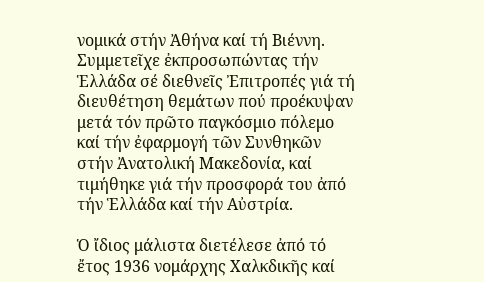νομικά στήν Ἀθήνα καί τή Βιέννη. Συμμετεῖχε ἐκπροσωπώντας τήν Ἑλλάδα σέ διεθνεῖς Ἐπιτροπές γιά τή διευθέτηση θεμάτων πού προέκυψαν μετά τόν πρῶτο παγκόσμιο πόλεμο καί τήν ἐφαρμογή τῶν Συνθηκῶν στήν Ἀνατολική Μακεδονία, καί τιμήθηκε γιά τήν προσφορά του ἀπό τήν Ἑλλάδα καί τήν Αὐστρία.

Ὁ ἴδιος μάλιστα διετέλεσε ἀπό τό ἔτος 1936 νομάρχης Χαλκδικῆς καί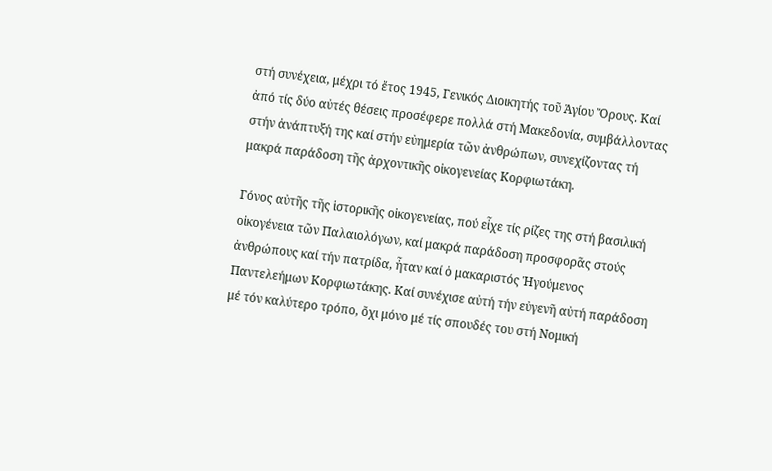στή συνέχεια, μέχρι τό ἔτος 1945, Γενικός Διοικητής τοῦ Ἁγίου Ὄρους. Καί ἀπό τίς δύο αὐτές θέσεις προσέφερε πολλά στή Μακεδονία, συμβάλλοντας στήν ἀνάπτυξή της καί στήν εὐημερία τῶν ἀνθρώπων, συνεχίζοντας τή μακρά παράδοση τῆς ἀρχοντικῆς οἰκογενείας Κορφιωτάκη.

Γόνος αὐτῆς τῆς ἱστορικῆς οἰκογενείας, πού εἶχε τίς ρίζες της στή βασιλική οἰκογένεια τῶν Παλαιολόγων, καί μακρά παράδοση προσφορᾶς στούς ἀνθρώπους καί τήν πατρίδα, ἦταν καί ὁ μακαριστός Ἡγούμενος Παντελεήμων Κορφιωτάκης. Καί συνέχισε αὐτή τήν εὐγενῆ αὐτή παράδοση μέ τόν καλύτερο τρόπο, ὄχι μόνο μέ τίς σπουδές του στή Νομική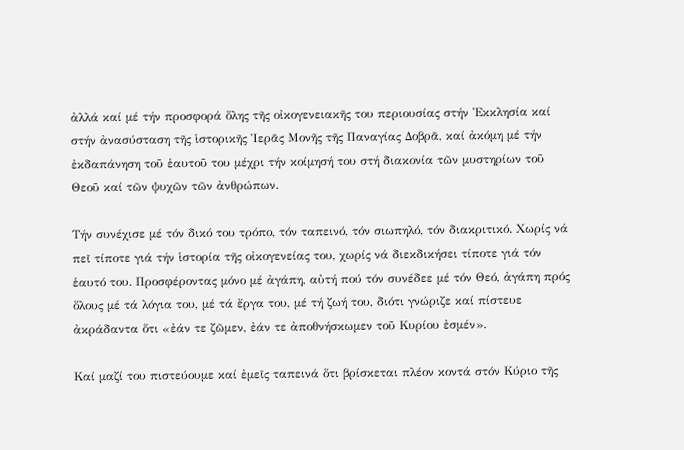ἀλλά καί μέ τήν προσφορά ὅλης τῆς οἰκογενειακῆς του περιουσίας στήν Ἐκκλησία καί στήν ἀνασύσταση τῆς ἱστορικῆς Ἱερᾶς Μονῆς τῆς Παναγίας Δοβρᾶ, καί ἀκόμη μέ τήν ἐκδαπάνηση τοῦ ἑαυτοῦ του μέχρι τήν κοίμησή του στή διακονία τῶν μυστηρίων τοῦ Θεοῦ καί τῶν ψυχῶν τῶν ἀνθρώπων.

Τήν συνέχισε μέ τόν δικό του τρόπο, τόν ταπεινό, τόν σιωπηλό, τόν διακριτικό. Χωρίς νά πεῖ τίποτε γιά τήν ἱστορία τῆς οἰκογενείας του, χωρίς νά διεκδικήσει τίποτε γιά τόν ἑαυτό του. Προσφέροντας μόνο μέ ἀγάπη, αὐτή πού τόν συνέδεε μέ τόν Θεό, ἀγάπη πρός ὅλους μέ τά λόγια του, μέ τά ἔργα του, μέ τή ζωή του, διότι γνώριζε καί πίστευε ἀκράδαντα ὅτι «ἐάν τε ζῶμεν, ἐάν τε ἀποθνήσκωμεν τοῦ Κυρίου ἐσμέν».

Καί μαζί του πιστεύουμε καί ἐμεῖς ταπεινά ὅτι βρίσκεται πλέον κοντά στόν Κύριο τῆς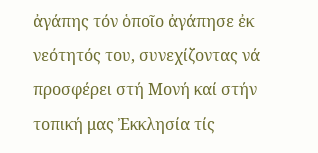ἀγάπης τόν ὁποῖο ἀγάπησε ἐκ νεότητός του, συνεχίζοντας νά προσφέρει στή Μονή καί στήν τοπική μας Ἐκκλησία τίς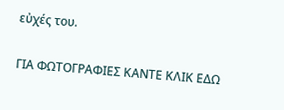εὐχές του.

ΓΙΑ ΦΩΤΟΓΡΑΦΙΕΣ ΚΑΝΤΕ ΚΛΙΚ ΕΔΩ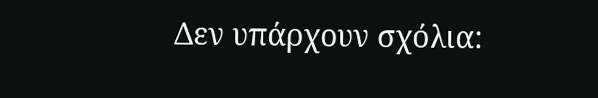Δεν υπάρχουν σχόλια: